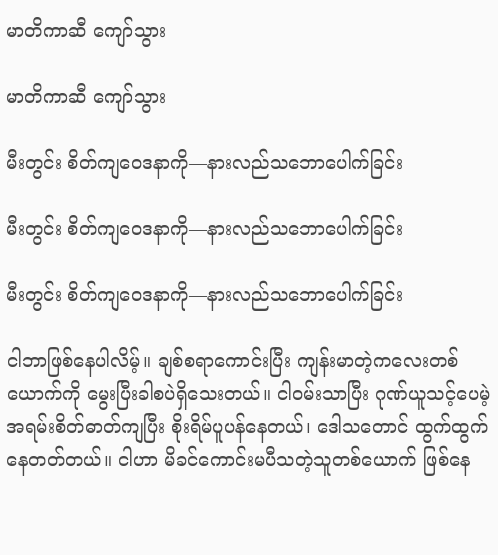မာတိကာဆီ ကျော်သွား

မာတိကာဆီ ကျော်သွား

မီးတွင်း စိတ်ကျဝေဒနာကို—နားလည်သဘောပေါက်ခြင်း

မီးတွင်း စိတ်ကျဝေဒနာကို—နားလည်သဘောပေါက်ခြင်း

မီးတွင်း စိတ်ကျဝေဒနာကို—နားလည်သဘောပေါက်ခြင်း

ငါဘာဖြစ်နေပါလိမ့်။ ချစ်စရာကောင်းပြီး ကျန်းမာတဲ့ကလေးတစ်ယောက်ကို မွေးပြီးခါစပဲရှိသေးတယ်။ ငါဝမ်းသာပြီး ဂုဏ်ယူသင့်ပေမဲ့ အရမ်းစိတ်ဓာတ်ကျပြီး စိုးရိမ်ပူပန်နေတယ်၊ ဒေါသတောင် ထွက်ထွက်နေတတ်တယ်။ ငါဟာ မိခင်ကောင်းမပီသတဲ့သူတစ်ယောက် ဖြစ်နေ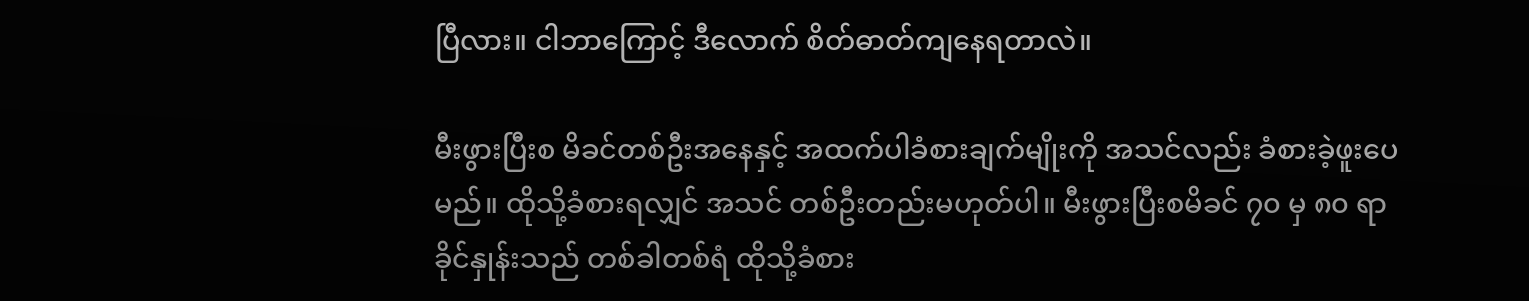ပြီလား။ ငါဘာကြောင့် ဒီလောက် စိတ်ဓာတ်ကျနေရတာလဲ။

မီးဖွားပြီးစ မိခင်တစ်ဦးအနေနှင့် အထက်ပါခံစားချက်မျိုးကို အသင်လည်း ခံစားခဲ့ဖူးပေမည်။ ထိုသို့ခံစားရလျှင် အသင် တစ်ဦးတည်းမဟုတ်ပါ။ မီးဖွားပြီးစမိခင် ၇၀ မှ ၈၀ ရာခိုင်နှုန်းသည် တစ်ခါတစ်ရံ ထိုသို့ခံစား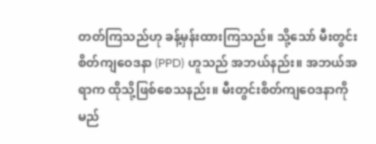တတ်ကြသည်ဟု ခန့်မှန်းထားကြသည်။ သို့သော် မီးတွင်းစိတ်ကျဝေဒနာ (PPD) ဟူသည် အဘယ်နည်း။ အဘယ်အရာက ထိုသို့ဖြစ်စေသနည်း။ မီးတွင်းစိတ်ကျဝေဒနာကို မည်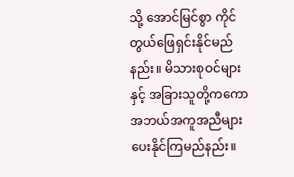သို့ အောင်မြင်စွာ ကိုင်တွယ်ဖြေရှင်းနိုင်မည်နည်း။ မိသားစုဝင်များနှင့် အခြားသူတို့ကကော အဘယ်အကူအညီများ ပေးနိုင်ကြမည်နည်း။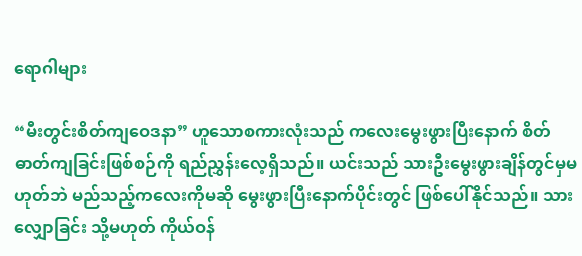ရောဂါများ

“မီးတွင်းစိတ်ကျဝေဒနာ” ဟူသောစကားလုံးသည် ကလေးမွေးဖွားပြီးနောက် စိတ်ဓာတ်ကျခြင်းဖြစ်စဉ်ကို ရည်ညွှန်းလေ့ရှိသည်။ ယင်းသည် သားဦးမွေးဖွားချိန်တွင်မှမဟုတ်ဘဲ မည်သည့်ကလေးကိုမဆို မွေးဖွားပြီးနောက်ပိုင်းတွင် ဖြစ်ပေါ်နိုင်သည်။ သားလျှောခြင်း သို့မဟုတ် ကိုယ်ဝန်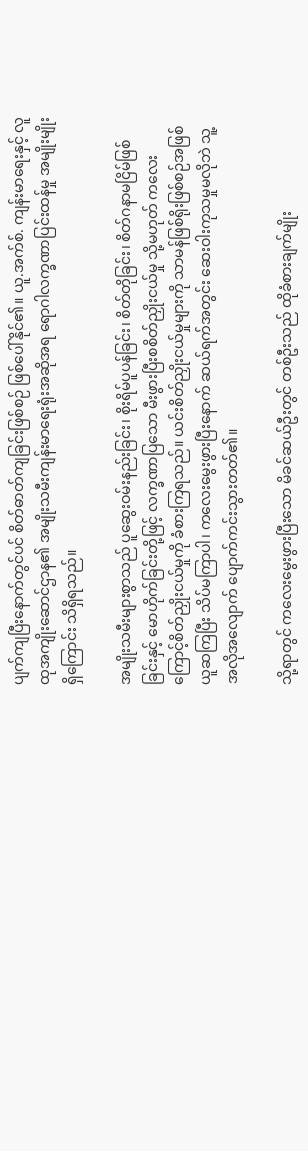ပျက်ကျပြီးနောက်တွင်ပင် စိတ်ဓာတ်ကျခြင်းဖြစ်စဉ် ဖြစ်ပေါ်နိုင်၏။ ယူ.အက်စ်. ကျန်းမာရေးနှင့် လူထုအကျိုးဆောင်ဌာန၏ အမျိုးသမီးကျန်းမာရေးရုံးအဆိုအရ ရောဂါလက္ခဏာပြင်းထန်မှု အမျိုးမျိုးရှိကြောင်း သိရှိရသည်။

အမျိုးသမီးများစွာသည် ပူဆွေးဝမ်းနည်းခြင်း၊ စိုးရိမ်ပူပန်ခြင်း၊ စိတ်တိုခြင်း၊ စိတ်ဂနာမငြိမ်ဖြစ်ခြင်းနှင့် မောဟိုက်ခြင်းတို့ဖြင့် လက္ခဏာပြသော မီးဖွားပြီးစစိတ်ညှိုးငယ်မှု သို့မဟုတ် ကလေးကြောင့်စိတ်ညှိုးငယ်မှုကို ခံစားကြရသည်။ ယင်းစိတ်ညှိုးငယ်မှုများကို သာမန်ဖြစ်ရိုးဖြစ်စဉ်အဖြစ် ယူဆကြပြီး သိပ်မကြာပါ၊ ကလေးမွေးဖွားပြီးနောက် ဆယ်ရက်အတွင်း ဆေးဝါးကုသမှုမလိုဘဲ သူ့အလိုအလျောက် ပျောက်ကင်းသွားတတ်၏။

သို့ရာတွင် ကလေးမွေးဖွားပြီးသော မိခင်ဆယ်ဦးတွင် တစ်ဦးသည် ထိုခံစားချက်မျိုး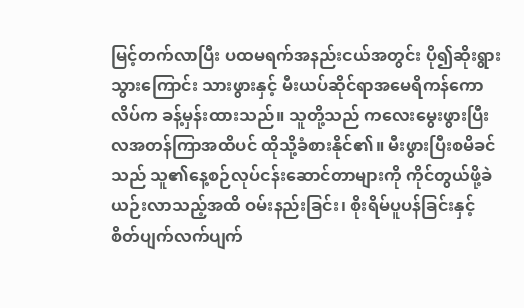မြင့်တက်လာပြီး ပထမရက်အနည်းငယ်အတွင်း ပို၍ဆိုးရွားသွားကြောင်း သားဖွားနှင့် မီးယပ်ဆိုင်ရာအမေရိကန်ကောလိပ်က ခန့်မှန်းထားသည်။ သူတို့သည် ကလေးမွေးဖွားပြီး လအတန်ကြာအထိပင် ထိုသို့ခံစားနိုင်၏။ မီးဖွားပြီးစမိခင်သည် သူ၏နေ့စဉ်လုပ်ငန်းဆောင်တာများကို ကိုင်တွယ်ဖို့ခဲယဉ်းလာသည့်အထိ ဝမ်းနည်းခြင်း၊ စိုးရိမ်ပူပန်ခြင်းနှင့် စိတ်ပျက်လက်ပျက်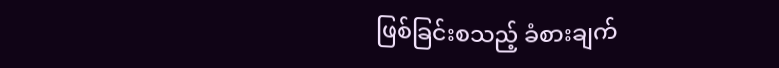ဖြစ်ခြင်းစသည့် ခံစားချက်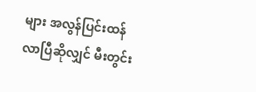များ အလွန်ပြင်းထန်လာပြီဆိုလျှင် မီးတွင်း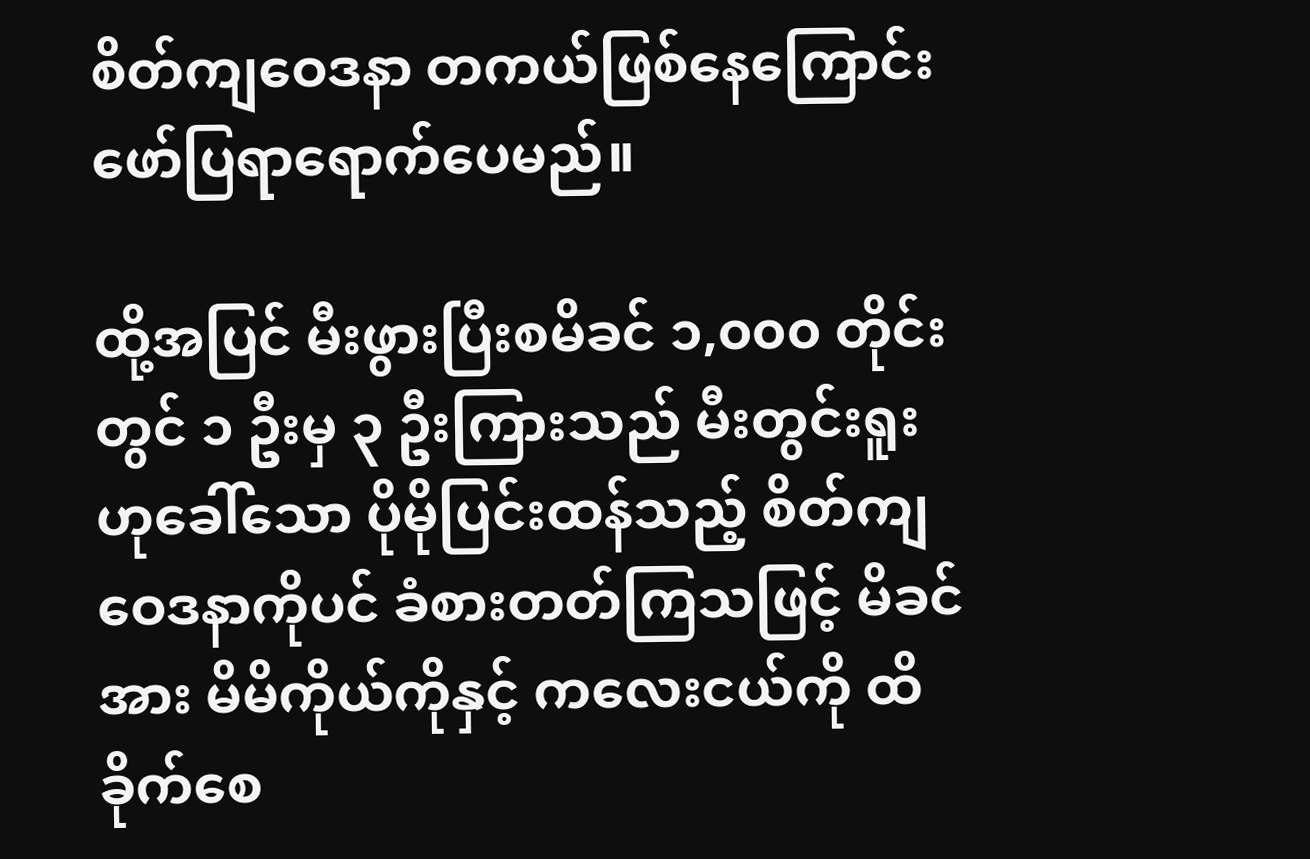စိတ်ကျဝေဒနာ တကယ်ဖြစ်နေကြောင်း ဖော်ပြရာရောက်ပေမည်။

ထို့အပြင် မီးဖွားပြီးစမိခင် ၁,၀၀၀ တိုင်းတွင် ၁ ဦးမှ ၃ ဦးကြားသည် မီးတွင်းရူးဟုခေါ်သော ပိုမိုပြင်းထန်သည့် စိတ်ကျဝေဒနာကိုပင် ခံစားတတ်ကြသဖြင့် မိခင်အား မိမိကိုယ်ကိုနှင့် ကလေးငယ်ကို ထိခိုက်စေ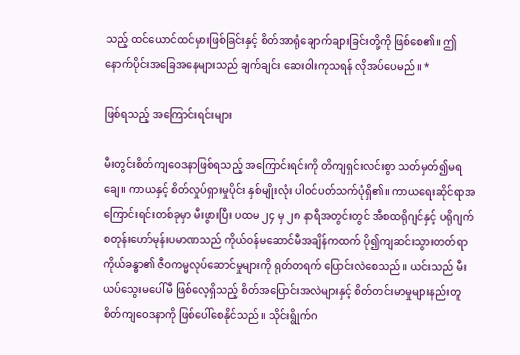သည့် ထင်ယောင်ထင်မှားဖြစ်ခြင်းနှင့် စိတ်အာရုံချောက်ချားခြင်းတို့ကို ဖြစ်စေ၏။ ဤနောက်ပိုင်းအခြေအနေများသည် ချက်ချင်း ဆေးဝါးကုသရန် လိုအပ်ပေမည်။ *

ဖြစ်ရသည့် အကြောင်းရင်းများ

မီးတွင်းစိတ်ကျဝေဒနာဖြစ်ရသည့် အကြောင်းရင်းကို တိကျရှင်းလင်းစွာ သတ်မှတ်၍မရချေ။ ကာယနှင့် စိတ်လှုပ်ရှားမှုပိုင်း နှစ်မျိုးလုံး ပါဝင်ပတ်သက်ပုံရှိ၏။ ကာယရေးဆိုင်ရာအကြောင်းရင်းတစ်ခုမှာ မီးဖွားပြီး ပထမ ၂၄ မှ ၂၈ နာရီအတွင်းတွင် အီစထရိုဂျင်နှင့် ပရိုဂျက်စတုန်းဟော်မုန်းပမာဏသည် ကိုယ်ဝန်မဆောင်မီအချိန်ကထက် ပို၍ကျဆင်းသွားတတ်ရာ ကိုယ်ခန္ဓာ၏ ဇီဝကမ္မလုပ်ဆောင်မှုများကို ရုတ်တရက် ပြောင်းလဲစေသည်။ ယင်းသည် မီးယပ်သွေးမပေါ်မီ ဖြစ်လေ့ရှိသည့် စိတ်အပြောင်းအလဲများနှင့် စိတ်တင်းမာမှုများနည်းတူ စိတ်ကျဝေဒနာကို ဖြစ်ပေါ်စေနိုင်သည်။ သိုင်းရွိုက်ဂ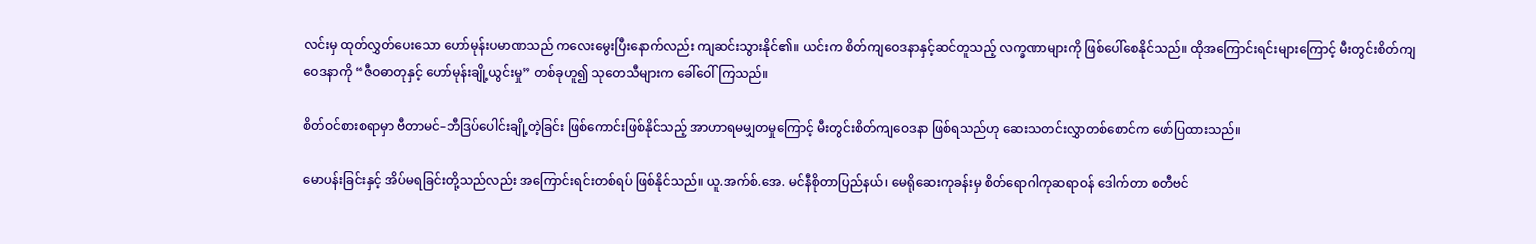လင်းမှ ထုတ်လွှတ်ပေးသော ဟော်မုန်းပမာဏသည် ကလေးမွေးပြီးနောက်လည်း ကျဆင်းသွားနိုင်၏။ ယင်းက စိတ်ကျဝေဒနာနှင့်ဆင်တူသည့် လက္ခဏာများကို ဖြစ်ပေါ်စေနိုင်သည်။ ထိုအကြောင်းရင်းများကြောင့် မီးတွင်းစိတ်ကျဝေဒနာကို “ဇီဝဓာတုနှင့် ဟော်မုန်းချို့ယွင်းမှု” တစ်ခုဟူ၍ သုတေသီများက ခေါ်ဝေါ်ကြသည်။

စိတ်ဝင်စားစရာမှာ ဗီတာမင်–ဘီဒြပ်ပေါင်းချို့တဲ့ခြင်း ဖြစ်ကောင်းဖြစ်နိုင်သည့် အာဟာရမမျှတမှုကြောင့် မီးတွင်းစိတ်ကျဝေဒနာ ဖြစ်ရသည်ဟု ဆေးသတင်းလွှာတစ်စောင်က ဖော်ပြထားသည်။

မောပန်းခြင်းနှင့် အိပ်မရခြင်းတို့သည်လည်း အကြောင်းရင်းတစ်ရပ် ဖြစ်နိုင်သည်။ ယူ.အက်စ်.အေ. မင်နီစိုတာပြည်နယ်၊ မေရိုဆေးကုခန်းမှ စိတ်ရောဂါကုဆရာဝန် ဒေါက်တာ စတီဗင်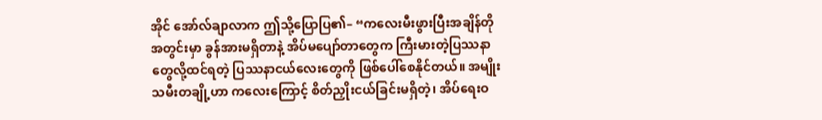အိုင် အော်လ်ချာလာက ဤသို့ပြောပြ၏– “ကလေးမီးဖွားပြီးအချိန်တိုအတွင်းမှာ ခွန်အားမရှိတာနဲ့ အိပ်မပျော်တာတွေက ကြီးမားတဲ့ပြဿနာတွေလို့ထင်ရတဲ့ ပြဿနာငယ်လေးတွေကို ဖြစ်ပေါ်စေနိုင်တယ်။ အမျိုးသမီးတချို့ဟာ ကလေးကြောင့် စိတ်ညှိုးငယ်ခြင်းမရှိတဲ့၊ အိပ်ရေးဝ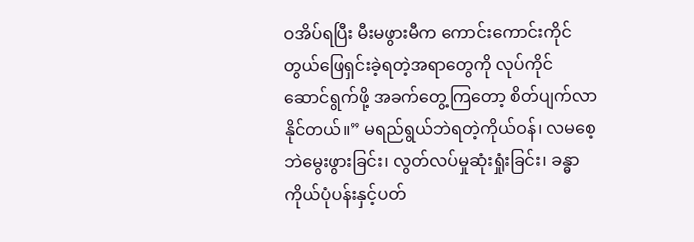ဝအိပ်ရပြီး မီးမဖွားမီက ကောင်းကောင်းကိုင်တွယ်ဖြေရှင်းခဲ့ရတဲ့အရာတွေကို လုပ်ကိုင်ဆောင်ရွက်ဖို့ အခက်တွေ့ကြတော့ စိတ်ပျက်လာနိုင်တယ်။” မရည်ရွယ်ဘဲရတဲ့ကိုယ်ဝန်၊ လမစေ့ဘဲမွေးဖွားခြင်း၊ လွတ်လပ်မှုဆုံးရှုံးခြင်း၊ ခန္ဓာကိုယ်ပုံပန်းနှင့်ပတ်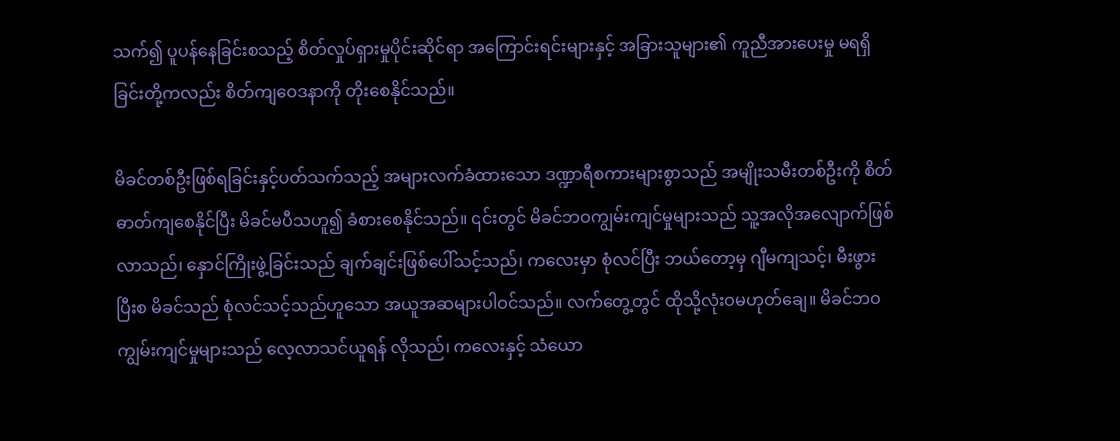သက်၍ ပူပန်နေခြင်းစသည့် စိတ်လှုပ်ရှားမှုပိုင်းဆိုင်ရာ အကြောင်းရင်းများနှင့် အခြားသူများ၏ ကူညီအားပေးမှု မရရှိခြင်းတို့ကလည်း စိတ်ကျဝေဒနာကို တိုးစေနိုင်သည်။

မိခင်တစ်ဦးဖြစ်ရခြင်းနှင့်ပတ်သက်သည့် အများလက်ခံထားသော ဒဏ္ဍာရီစကားများစွာသည် အမျိုးသမီးတစ်ဦးကို စိတ်ဓာတ်ကျစေနိုင်ပြီး မိခင်မပီသဟူ၍ ခံစားစေနိုင်သည်။ ၎င်းတွင် မိခင်ဘဝကျွမ်းကျင်မှုများသည် သူ့အလိုအလျောက်ဖြစ်လာသည်၊ နှောင်ကြိုးဖွဲ့ခြင်းသည် ချက်ချင်းဖြစ်ပေါ်သင့်သည်၊ ကလေးမှာ စုံလင်ပြီး ဘယ်တော့မှ ဂျီမကျသင့်၊ မီးဖွားပြီးစ မိခင်သည် စုံလင်သင့်သည်ဟူသော အယူအဆများပါဝင်သည်။ လက်တွေ့တွင် ထိုသို့လုံးဝမဟုတ်ချေ။ မိခင်ဘဝကျွမ်းကျင်မှုများသည် လေ့လာသင်ယူရန် လိုသည်၊ ကလေးနှင့် သံယော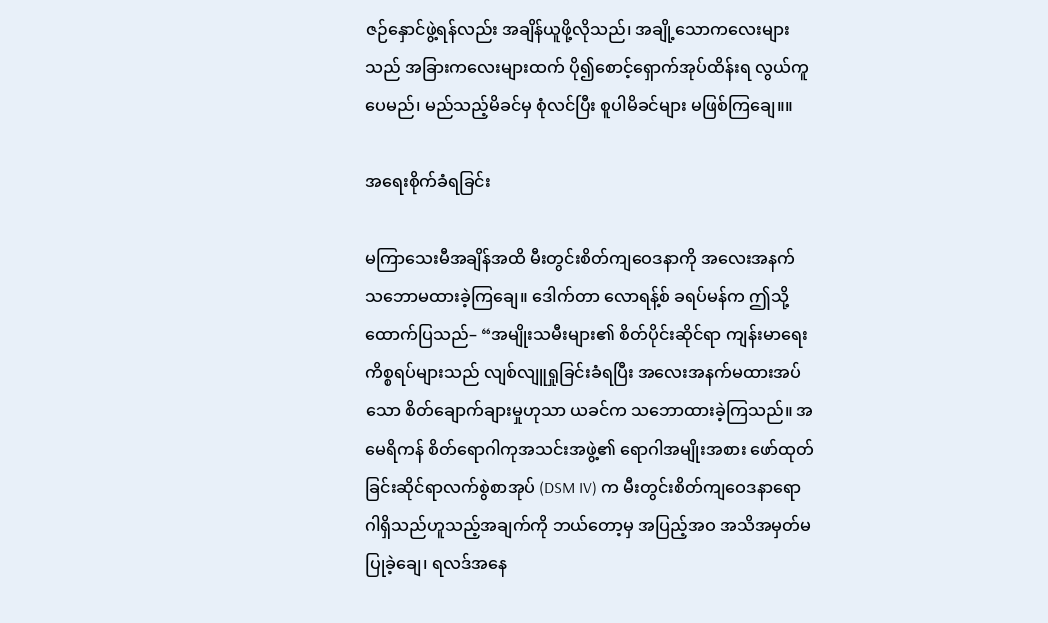ဇဉ်နှောင်ဖွဲ့ရန်လည်း အချိန်ယူဖို့လိုသည်၊ အချို့သောကလေးများသည် အခြားကလေးများထက် ပို၍စောင့်ရှောက်အုပ်ထိန်းရ လွယ်ကူပေမည်၊ မည်သည့်မိခင်မှ စုံလင်ပြီး စူပါမိခင်များ မဖြစ်ကြချေ။။

အရေးစိုက်ခံရခြင်း

မကြာသေးမီအချိန်အထိ မီးတွင်းစိတ်ကျဝေဒနာကို အလေးအနက် သဘောမထားခဲ့ကြချေ။ ဒေါက်တာ လောရန့်စ် ခရပ်မန်က ဤသို့ထောက်ပြသည်– “အမျိုးသမီးများ၏ စိတ်ပိုင်းဆိုင်ရာ ကျန်းမာရေးကိစ္စရပ်များသည် လျစ်လျူရှုခြင်းခံရပြီး အလေးအနက်မထားအပ်သော စိတ်ချောက်ချားမှုဟုသာ ယခင်က သဘောထားခဲ့ကြသည်။ အမေရိကန် စိတ်ရောဂါကုအသင်းအဖွဲ့၏ ရောဂါအမျိုးအစား ဖော်ထုတ်ခြင်းဆိုင်ရာလက်စွဲစာအုပ် (DSM IV) က မီးတွင်းစိတ်ကျဝေဒနာရောဂါရှိသည်ဟူသည့်အချက်ကို ဘယ်တော့မှ အပြည့်အဝ အသိအမှတ်မပြုခဲ့ချေ၊ ရလဒ်အနေ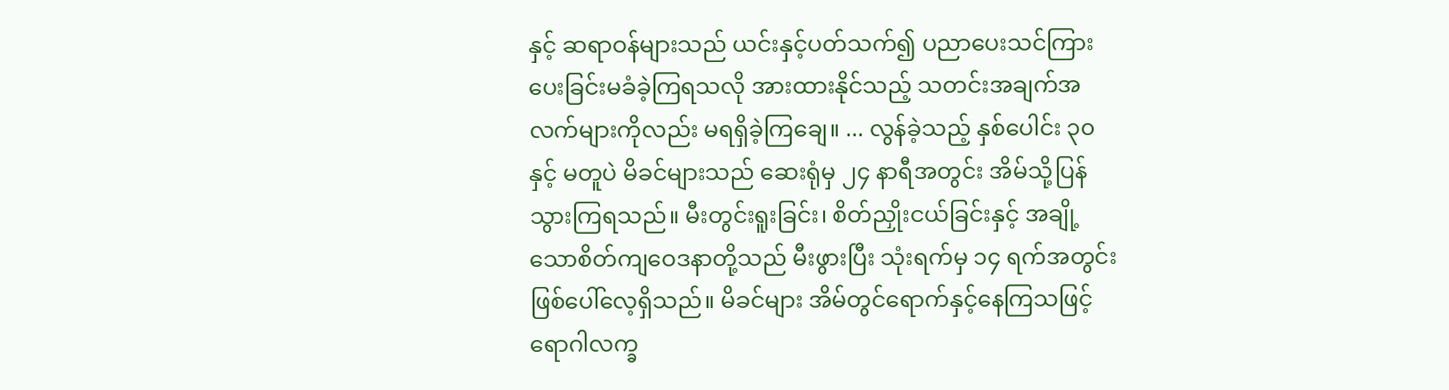နှင့် ဆရာဝန်များသည် ယင်းနှင့်ပတ်သက်၍ ပညာပေးသင်ကြားပေးခြင်းမခံခဲ့ကြရသလို အားထားနိုင်သည့် သတင်းအချက်အလက်များကိုလည်း မရရှိခဲ့ကြချေ။ ... လွန်ခဲ့သည့် နှစ်ပေါင်း ၃၀ နှင့် မတူပဲ မိခင်များသည် ဆေးရုံမှ ၂၄ နာရီအတွင်း အိမ်သို့ပြန်သွားကြရသည်။ မီးတွင်းရူးခြင်း၊ စိတ်ညှိုးငယ်ခြင်းနှင့် အချို့သောစိတ်ကျဝေဒနာတို့သည် မီးဖွားပြီး သုံးရက်မှ ၁၄ ရက်အတွင်း ဖြစ်ပေါ်လေ့ရှိသည်။ မိခင်များ အိမ်တွင်ရောက်နှင့်နေကြသဖြင့် ရောဂါလက္ခ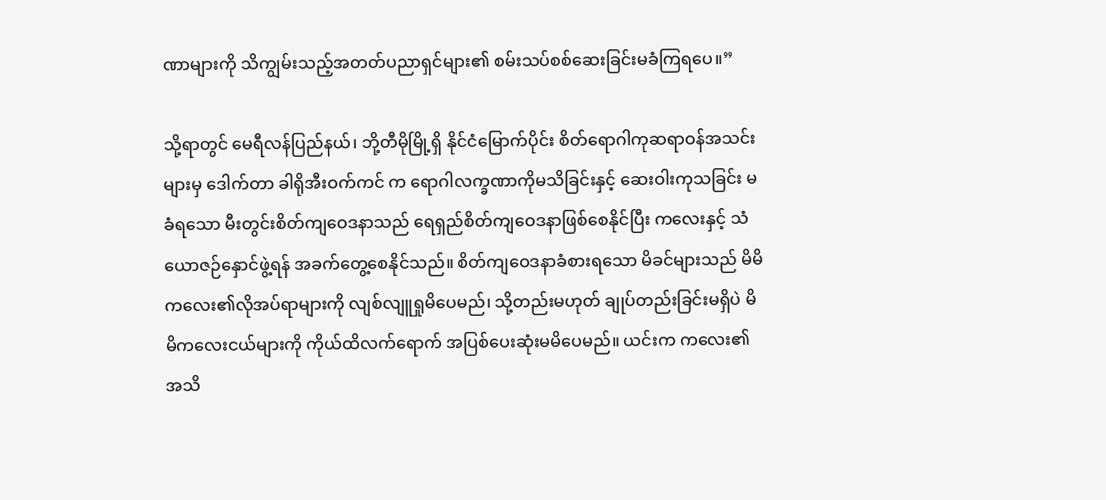ဏာများကို သိကျွမ်းသည့်အတတ်ပညာရှင်များ၏ စမ်းသပ်စစ်ဆေးခြင်းမခံကြရပေ။”

သို့ရာတွင် မေရီလန်ပြည်နယ်၊ ဘို့တီမိုမြို့ရှိ နိုင်ငံမြောက်ပိုင်း စိတ်ရောဂါကုဆရာဝန်အသင်းများမှ ဒေါက်တာ ခါရိုအီးဝက်ကင် က ရောဂါလက္ခဏာကိုမသိခြင်းနှင့် ဆေးဝါးကုသခြင်း မခံရသော မီးတွင်းစိတ်ကျဝေဒနာသည် ရေရှည်စိတ်ကျဝေဒနာဖြစ်စေနိုင်ပြီး ကလေးနှင့် သံယောဇဉ်နှောင်ဖွဲ့ရန် အခက်တွေ့စေနိုင်သည်။ စိတ်ကျဝေဒနာခံစားရသော မိခင်များသည် မိမိကလေး၏လိုအပ်ရာများကို လျစ်လျူရှုမိပေမည်၊ သို့တည်းမဟုတ် ချုပ်တည်းခြင်းမရှိပဲ မိမိကလေးငယ်များကို ကိုယ်ထိလက်ရောက် အပြစ်ပေးဆုံးမမိပေမည်။ ယင်းက ကလေး၏အသိ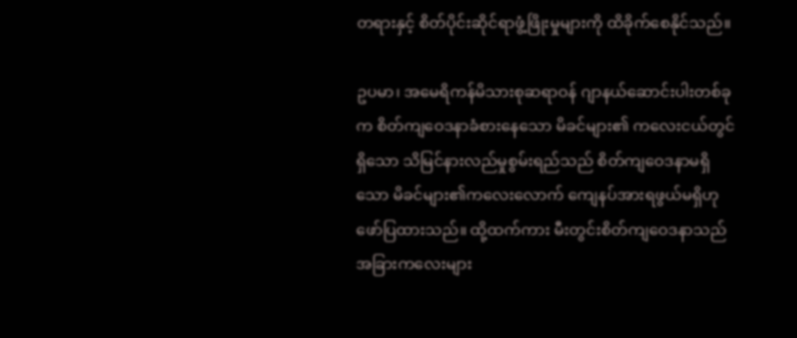တရားနှင့် စိတ်ပိုင်းဆိုင်ရာဖွံ့ဖြိုးမှုများကို ထိခိုက်စေနိုင်သည်။

ဥပမာ၊ အမေရိကန်မိသားစုဆရာဝန် ဂျာနယ်ဆောင်းပါးတစ်ခုက စိတ်ကျဝေဒနာခံစားနေသော မိခင်များ၏ ကလေးငယ်တွင်ရှိသော သိမြင်နားလည်မှုစွမ်းရည်သည် စိတ်ကျဝေဒနာမရှိသော မိခင်များ၏ကလေးလောက် ကျေနပ်အားရဖွယ်မရှိဟု ဖော်ပြထားသည်။ ထို့ထက်ကား မီးတွင်းစိတ်ကျဝေဒနာသည် အခြားကလေးများ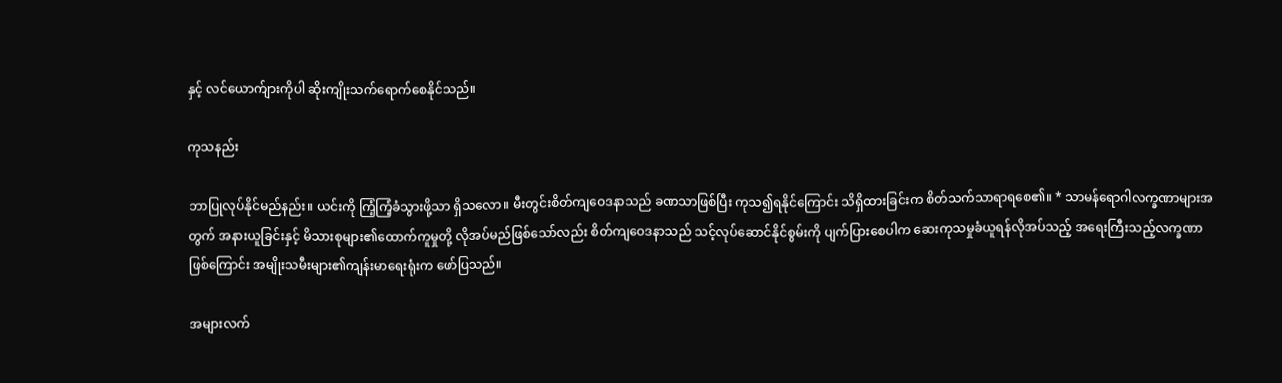နှင့် လင်ယောက်ျားကိုပါ ဆိုးကျိုးသက်ရောက်စေနိုင်သည်။

ကုသနည်း

ဘာပြုလုပ်နိုင်မည်နည်း။ ယင်းကို ကြံ့ကြံ့ခံသွားဖို့သာ ရှိသလော။ မီးတွင်းစိတ်ကျဝေဒနာသည် ခဏသာဖြစ်ပြီး ကုသ၍ရနိုင်ကြောင်း သိရှိထားခြင်းက စိတ်သက်သာရာရစေ၏။ * သာမန်ရောဂါလက္ခဏာများအတွက် အနားယူခြင်းနှင့် မိသားစုများ၏ထောက်ကူမှုတို့ လိုအပ်မည်ဖြစ်သော်လည်း စိတ်ကျဝေဒနာသည် သင့်လုပ်ဆောင်နိုင်စွမ်းကို ပျက်ပြားစေပါက ဆေးကုသမှုခံယူရန်လိုအပ်သည့် အရေးကြီးသည့်လက္ခဏာဖြစ်ကြောင်း အမျိုးသမီးများ၏ကျန်းမာရေးရုံးက ဖော်ပြသည်။

အများလက်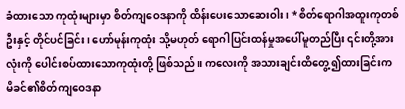ခံထားသော ကုထုံးများမှာ စိတ်ကျဝေဒနာကို ထိန်းပေးသောဆေးဝါး၊ * စိတ်ရောဂါအထူးကုတစ်ဦးနှင့် တိုင်ပင်ခြင်း၊ ဟော်မုန်းကုထုံး သို့မဟုတ် ရောဂါပြင်းထန်မှုအပေါ်မူတည်ပြီး ၎င်းတို့အားလုံးကို ပေါင်းစပ်ထားသောကုထုံးတို့ ဖြစ်သည်။ ကလေးကို အသားချင်းထိတွေ့၍ထားခြင်းက မိခင်၏စိတ်ကျဝေဒနာ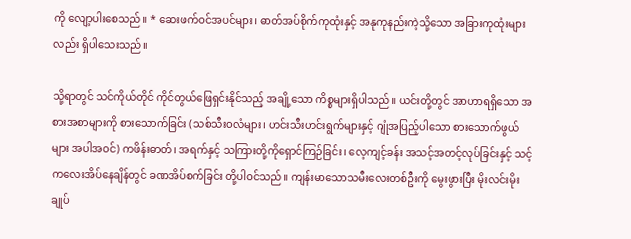ကို လျော့ပါးစေသည်။ * ဆေးဖက်ဝင်အပင်များ၊ ဓာတ်အပ်စိုက်ကုထုံးနှင့် အနုကုနည်းကဲ့သို့သော အခြားကုထုံးများလည်း ရှိပါသေးသည်။

သို့ရာတွင် သင်ကိုယ်တိုင် ကိုင်တွယ်ဖြေရှင်းနိုင်သည့် အချို့သော ကိစ္စများရှိပါသည်။ ယင်းတို့တွင် အာဟာရရှိသော အစားအစာများကို စားသောက်ခြင်း (သစ်သီးဝလံများ၊ ဟင်းသီးဟင်းရွက်များနှင့် ဂျုံအပြည့်ပါသော စားသောက်ဖွယ်များ အပါအဝင်) ကဖိန်းဓာတ်၊ အရက်နှင့် သကြားတို့ကိုရှောင်ကြဉ်ခြင်း၊ လေ့ကျင့်ခန်း အသင့်အတင့်လုပ်ခြင်းနှင့် သင့်ကလေးအိပ်နေချိန်တွင် ခဏအိပ်စက်ခြင်း တို့ပါဝင်သည်။ ကျန်းမာသောသမီးလေးတစ်ဦးကို မွေးဖွားပြီး မိုးလင်းမိုးချုပ်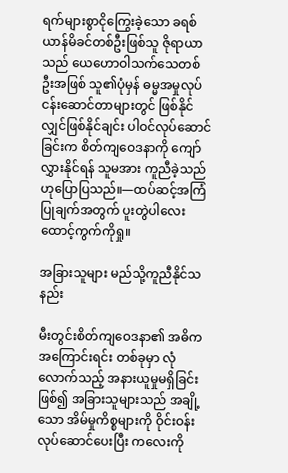ရက်များစွာငိုကြွေးခဲ့သော ခရစ်ယာန်မိခင်တစ်ဦးဖြစ်သူ ဇိုရာယာသည် ယေဟောဝါသက်သေတစ်ဦးအဖြစ် သူ၏ပုံမှန် ဓမ္မအမှုလုပ်ငန်းဆောင်တာများတွင် ဖြစ်နိုင်လျှင်ဖြစ်နိုင်ချင်း ပါဝင်လုပ်ဆောင်ခြင်းက စိတ်ကျဝေဒနာကို ကျော်လွှားနိုင်ရန် သူမအား ကူညီခဲ့သည် ဟုပြောပြသည်။—ထပ်ဆင့်အကြံပြုချက်အတွက် ပူးတွဲပါလေးထောင့်ကွက်ကိုရှု။

အခြားသူများ မည်သို့ကူညီနိုင်သနည်း

မီးတွင်းစိတ်ကျဝေဒနာ၏ အဓိကအကြောင်းရင်း တစ်ခုမှာ လုံလောက်သည့် အနားယူမှုမရှိခြင်းဖြစ်၍ အခြားသူများသည် အချို့သော အိမ်မှုကိစ္စများကို ဝိုင်းဝန်းလုပ်ဆောင်ပေးပြီး ကလေးကို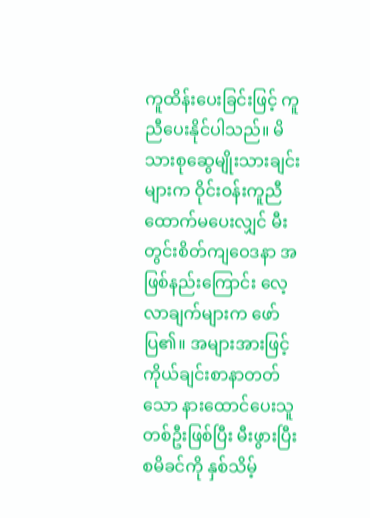ကူထိန်းပေးခြင်းဖြင့် ကူညီပေးနိုင်ပါသည်။ မိသားစုဆွေမျိုးသားချင်းများက ဝိုင်းဝန်းကူညီထောက်မပေးလျှင် မီးတွင်းစိတ်ကျဝေဒနာ အဖြစ်နည်းကြောင်း လေ့လာချက်များက ဖော်ပြ၏။ အများအားဖြင့် ကိုယ်ချင်းစာနာတတ်သော နားထောင်ပေးသူတစ်ဦးဖြစ်ပြီး မီးဖွားပြီးစမိခင်ကို နှစ်သိမ့်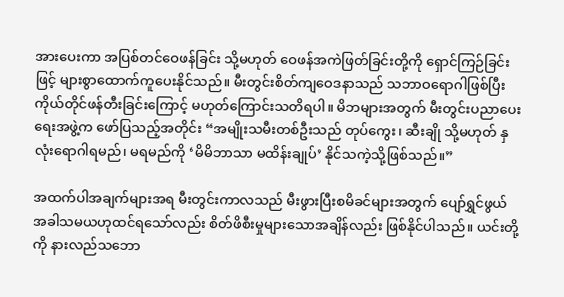အားပေးကာ အပြစ်တင်ဝေဖန်ခြင်း သို့မဟုတ် ဝေဖန်အကဲဖြတ်ခြင်းတို့ကို ရှောင်ကြဉ်ခြင်းဖြင့် များစွာထောက်ကူပေးနိုင်သည်။ မီးတွင်းစိတ်ကျဝေဒနာသည် သဘာဝရောဂါဖြစ်ပြီး ကိုယ်တိုင်ဖန်တီးခြင်းကြောင့် မဟုတ်ကြောင်းသတိရပါ။ မိဘများအတွက် မီးတွင်းပညာပေးရေးအဖွဲ့က ဖော်ပြသည့်အတိုင်း “အမျိုးသမီးတစ်ဦးသည် တုပ်ကွေး၊ ဆီးချို သို့မဟုတ် နှလုံးရောဂါရမည်၊ မရမည်ကို ‘မိမိဘာသာ မထိန်းချုပ်’ နိုင်သကဲ့သို့ဖြစ်သည်။”

အထက်ပါအချက်များအရ မီးတွင်းကာလသည် မီးဖွားပြီးစမိခင်များအတွက် ပျော်ရွှင်ဖွယ်အခါသမယဟုထင်ရသော်လည်း စိတ်ဖိစီးမှုများသောအချိန်လည်း ဖြစ်နိုင်ပါသည်။ ယင်းတို့ကို နားလည်သဘော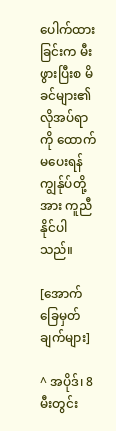ပေါက်ထားခြင်းက မီးဖွားပြီးစ မိခင်များ၏လိုအပ်ရာကို ထောက်မပေးရန် ကျွန်ုပ်တို့အား ကူညီနိုင်ပါသည်။

[အောက်ခြေမှတ်ချက်များ]

^ အပိုဒ်၊ 8 မီးတွင်း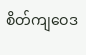စိတ်ကျဝေဒ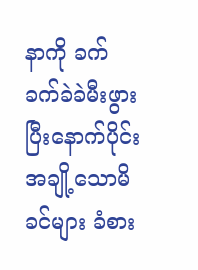နာကို ခက်ခက်ခဲခဲမီးဖွားပြီးနောက်ပိုင်း အချို့သောမိခင်များ ခံစား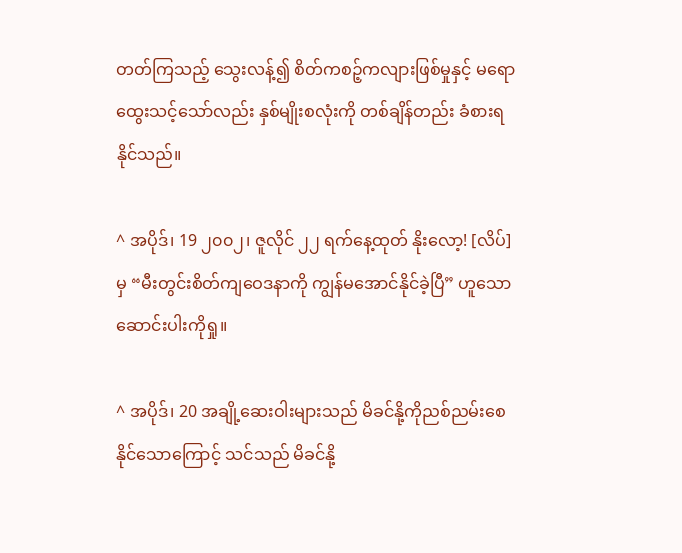တတ်ကြသည့် သွေးလန့်၍ စိတ်ကစဉ့်ကလျားဖြစ်မှုနှင့် မရောထွေးသင့်သော်လည်း နှစ်မျိုးစလုံးကို တစ်ချိန်တည်း ခံစားရနိုင်သည်။

^ အပိုဒ်၊ 19 ၂၀၀၂၊ ဇူလိုင် ၂၂ ရက်နေ့ထုတ် နိုးလော့! [လိပ်] မှ “မီးတွင်းစိတ်ကျဝေဒနာကို ကျွန်မအောင်နိုင်ခဲ့ပြီ” ဟူသော ဆောင်းပါးကိုရှု။

^ အပိုဒ်၊ 20 အချို့ဆေးဝါးများသည် မိခင်နို့ကိုညစ်ညမ်းစေနိုင်သောကြောင့် သင်သည် မိခင်နို့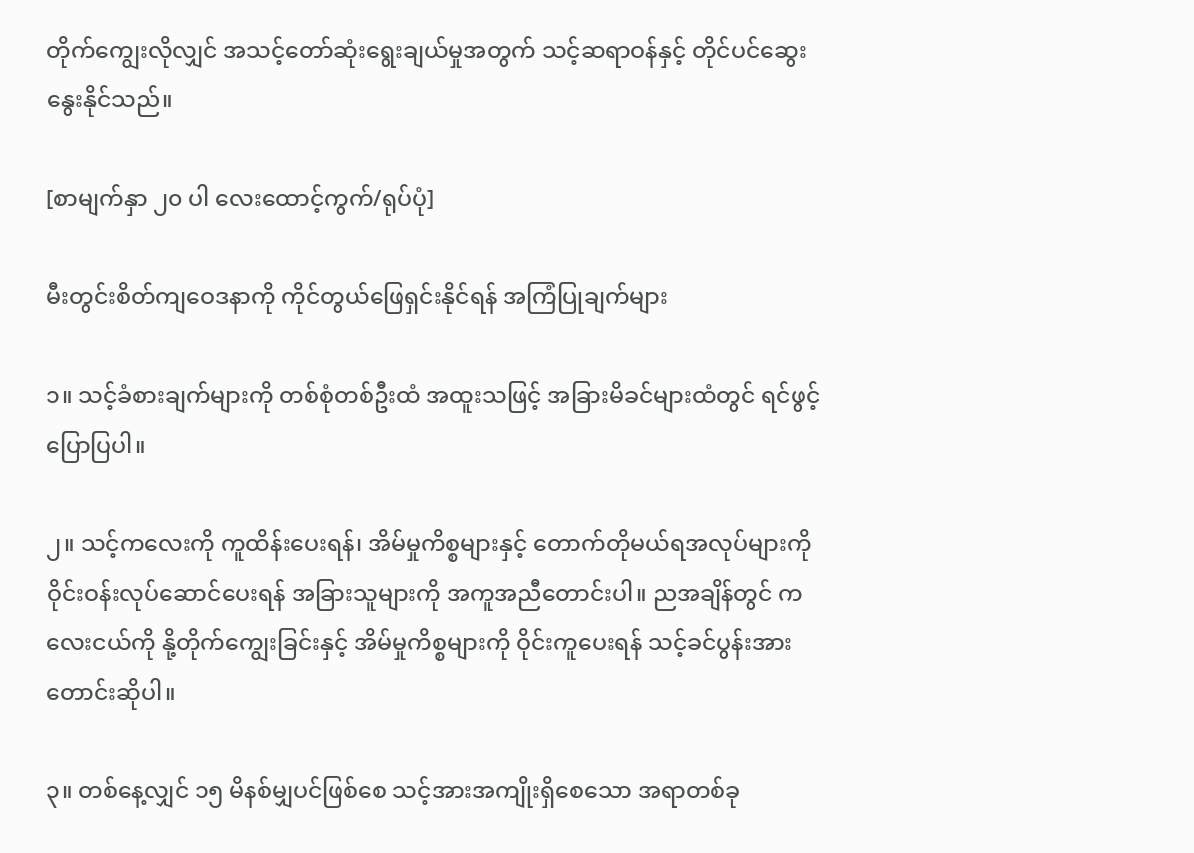တိုက်ကျွေးလိုလျှင် အသင့်တော်ဆုံးရွေးချယ်မှုအတွက် သင့်ဆရာဝန်နှင့် တိုင်ပင်ဆွေးနွေးနိုင်သည်။

[စာမျက်နှာ ၂၀ ပါ လေးထောင့်ကွက်/ရုပ်ပုံ]

မီးတွင်းစိတ်ကျဝေဒနာကို ကိုင်တွယ်ဖြေရှင်းနိုင်ရန် အကြံပြုချက်များ

၁။ သင့်ခံစားချက်များကို တစ်စုံတစ်ဦးထံ အထူးသဖြင့် အခြားမိခင်များထံတွင် ရင်ဖွင့်ပြောပြပါ။

၂။ သင့်ကလေးကို ကူထိန်းပေးရန်၊ အိမ်မှုကိစ္စများနှင့် တောက်တိုမယ်ရအလုပ်များကို ဝိုင်းဝန်းလုပ်ဆောင်ပေးရန် အခြားသူများကို အကူအညီတောင်းပါ။ ညအချိန်တွင် ကလေးငယ်ကို နို့တိုက်ကျွေးခြင်းနှင့် အိမ်မှုကိစ္စများကို ဝိုင်းကူပေးရန် သင့်ခင်ပွန်းအား တောင်းဆိုပါ။

၃။ တစ်နေ့လျှင် ၁၅ မိနစ်မျှပင်ဖြစ်စေ သင့်အားအကျိုးရှိစေသော အရာတစ်ခု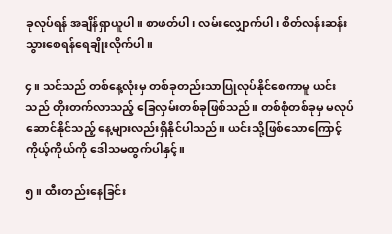ခုလုပ်ရန် အချိန်ရှာယူပါ။ စာဖတ်ပါ၊ လမ်းလျှောက်ပါ၊ စိတ်လန်းဆန်းသွားစေရန်ရေချိုးလိုက်ပါ။

၄။ သင်သည် တစ်နေ့လုံးမှ တစ်ခုတည်းသာပြုလုပ်နိုင်စေကာမူ ယင်းသည် တိုးတက်လာသည့် ခြေလှမ်းတစ်ခုဖြစ်သည်။ တစ်စုံတစ်ခုမှ မလုပ်ဆောင်နိုင်သည့် နေ့များလည်းရှိနိုင်ပါသည်။ ယင်းသို့ဖြစ်သောကြောင့် ကိုယ့်ကိုယ်ကို ဒေါသမထွက်ပါနှင့်။

၅။ ထီးတည်းနေခြင်း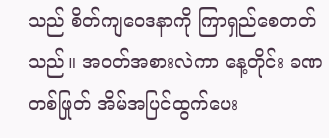သည် စိတ်ကျဝေဒနာကို ကြာရှည်စေတတ်သည်။ အဝတ်အစားလဲကာ နေ့တိုင်း ခဏတစ်ဖြုတ် အိမ်အပြင်ထွက်ပေး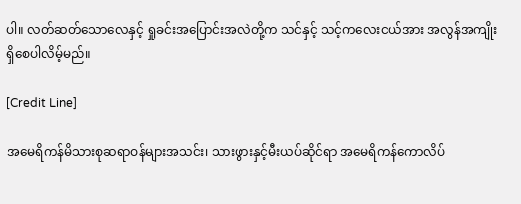ပါ။ လတ်ဆတ်သောလေနှင့် ရှုခင်းအပြောင်းအလဲတို့က သင်နှင့် သင့်ကလေးငယ်အား အလွန်အကျိုးရှိစေပါလိမ့်မည်။

[Credit Line]

အမေရိကန်မိသားစုဆရာဝန်များအသင်း၊ သားဖွားနှင့်မီးယပ်ဆိုင်ရာ အမေရိကန်ကောလိပ်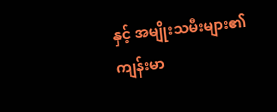နှင့် အမျိုးသမီးများ၏ ကျန်းမာ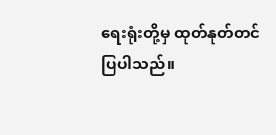ရေးရုံးတို့မှ ထုတ်နုတ်တင်ပြပါသည်။